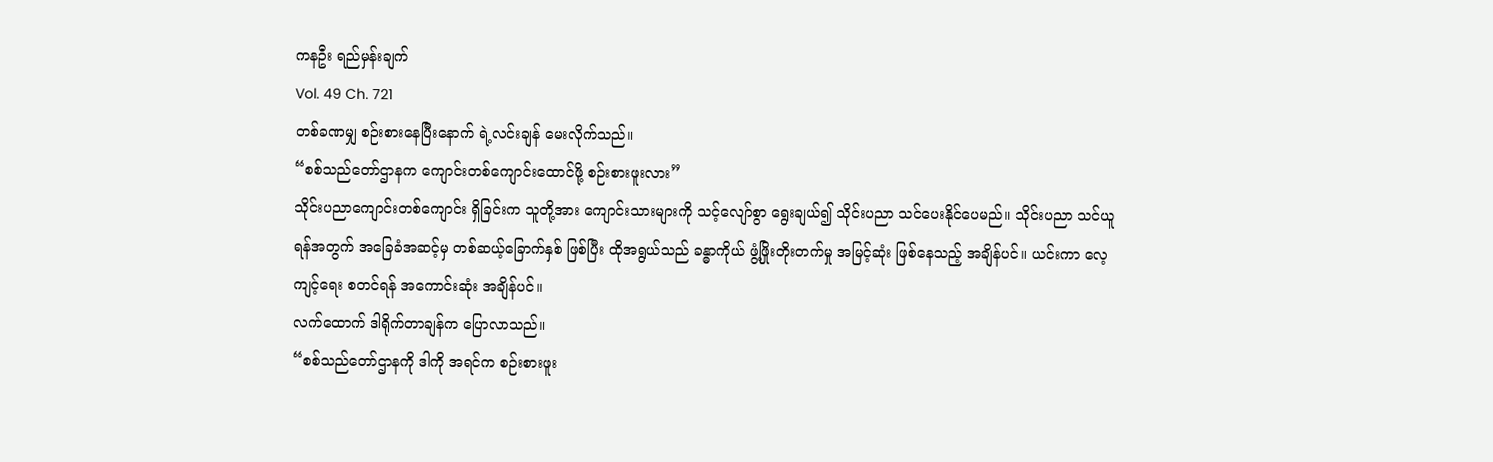ကနဦး ရည်မှန်းချက်
Vol. 49 Ch. 721
တစ်ခဏမျှ စဉ်းစားနေပြီးနောက် ရဲ့လင်းချန် မေးလိုက်သည်။
“စစ်သည်တော်ဌာနက ကျောင်းတစ်ကျောင်းထောင်ဖို့ စဉ်းစားဖူးလား”
သိုင်းပညာကျောင်းတစ်ကျောင်း ရှိခြင်းက သူတို့အား ကျောင်းသားများကို သင့်လျော်စွာ ရွေးချယ်၍ သိုင်းပညာ သင်ပေးနိုင်ပေမည်။ သိုင်းပညာ သင်ယူရန်အတွက် အခြေခံအဆင့်မှ တစ်ဆယ့်ခြောက်နှစ် ဖြစ်ပြီး ထိုအရွယ်သည် ခန္ဓာကိုယ် ဖွံ့ဖြိုးတိုးတက်မှု အမြင့်ဆုံး ဖြစ်နေသည့် အချိန်ပင်။ ယင်းကာ လေ့ကျင့်ရေး စတင်ရန် အကောင်းဆုံး အချိန်ပင်။
လက်ထောက် ဒါရိုက်တာချန်က ပြောလာသည်။
“စစ်သည်တော်ဌာနကို ဒါကို အရင်က စဉ်းစားဖူး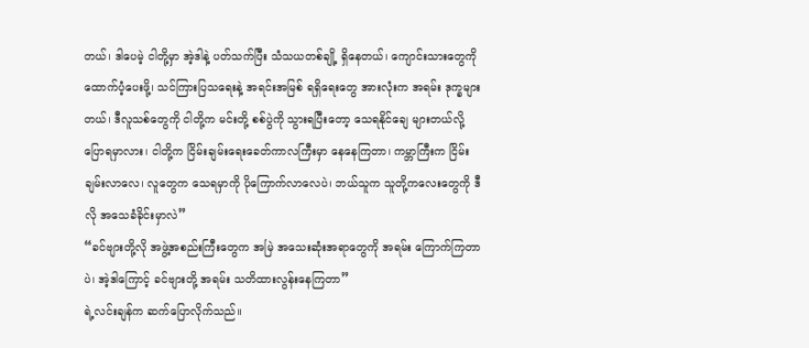တယ်၊ ဒါပေမဲ့ ငါတို့မှာ အဲ့ဒါနဲ့ ပတ်သက်ပြီး သံသယတစ်ချို့ ရှိနေတယ်၊ ကျောင်းသားတွေကို ထောက်ပံ့ပေးဖို့၊ သင်ကြားပြသရေးနဲ့ အရင်းအမြစ် ရရှိရေးတွေ အားလုံးက အရမ်း ဒုက္ခများတယ်၊ ဒီလူသစ်တွေကို ငါတို့က မင်းတို့ စစ်ပွဲကို သွားရပြီးတော့ သေရနိုင်ချေ များတယ်လို့ ပြောရမှာလား၊ ငါတို့က ငြိမ်းချမ်းရေးခေတ်ကာလကြီးမှာ နေနေကြတာ၊ ကမ္ဘာကြီးက ငြိမ်းချမ်းလာလေ၊ လူတွေက သေရမှာကို ပိုကြောက်လာလေပဲ၊ ဘယ်သူက သူတို့ကလေးတွေကို ဒီလို အသေခံခိုင်းမှာလဲ”
“ခင်ဗျားတို့လို အဖွဲ့အစည်းကြီးတွေက အမြဲ အသေးဆုံးအရာတွေကို အရမ်း ကြောက်ကြတာပဲ၊ အဲ့ဒါကြောင့် ခင်ဗျားတို့ အရမ်း သတိထားလွန်းနေကြတာ”
ရဲ့လင်းချန်က ဆက်ပြောလိုက်သည်။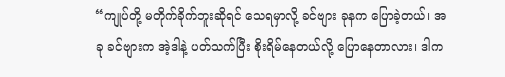“ကျုပ်တို့ မတိုက်ခိုက်ဘူးဆိုရင် သေရမှာလို့ ခင်ဗျား ခုနက ပြောခဲ့တယ်၊ အခု ခင်ဗျားက အဲ့ဒါနဲ့ ပတ်သက်ပြီး စိုးရိမ်နေတယ်လို့ ပြောနေတာလား၊ ဒါက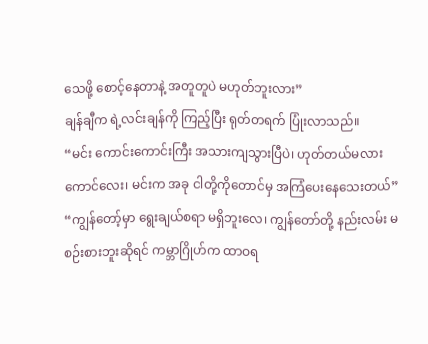သေဖို့ စောင့်နေတာနဲ့ အတူတူပဲ မဟုတ်ဘူးလား”
ချန်ချီက ရဲ့လင်းချန်ကို ကြည့်ပြီး ရုတ်တရက် ပြုံးလာသည်။
“မင်း ကောင်းကောင်းကြီး အသားကျသွားပြီပဲ၊ ဟုတ်တယ်မလား ကောင်လေး၊ မင်းက အခု ငါတို့ကိုတောင်မှ အကြံပေးနေသေးတယ်”
“ကျွန်တော့်မှာ ရွေးချယ်စရာ မရှိဘူးလေ၊ ကျွန်တော်တို့ နည်းလမ်း မစဉ်းစားဘူးဆိုရင် ကမ္ဘာဂြိုဟ်က ထာဝရ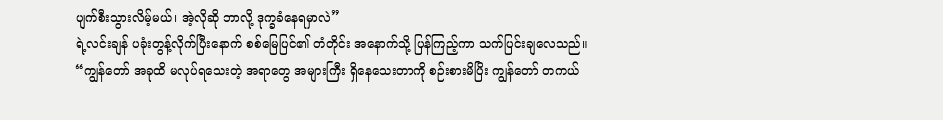ပျက်စီးသွားလိမ့်မယ်၊ အဲ့လိုဆို ဘာလို့ ဒုက္ခခံနေရမှာလဲ”
ရဲ့လင်းချန် ပခုံးတွန့်လိုက်ပြီးနောက် စစ်မြေပြင်၏ တံတိုင်း အနောက်သို့ ပြန်ကြည့်ကာ သက်ပြင်းချလေသည်။
“ကျွန်တော် အခုထိ မလုပ်ရသေးတဲ့ အရာတွေ အများကြီး ရှိနေသေးတာကို စဉ်းစားမိပြိး ကျွန်တော် တကယ်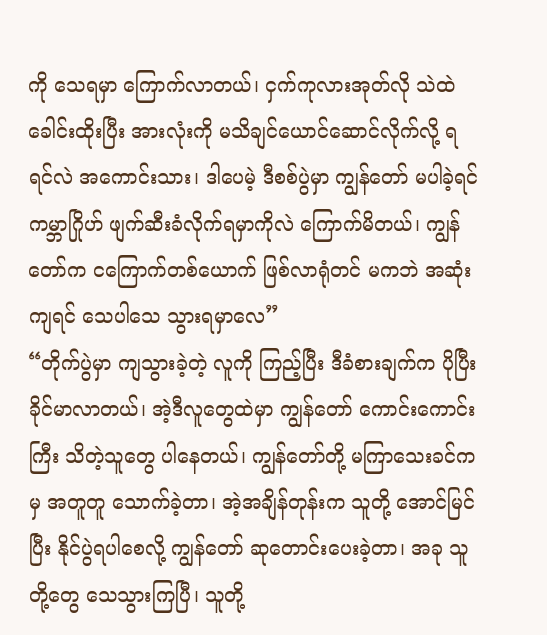ကို သေရမှာ ကြောက်လာတယ်၊ ငှက်ကုလားအုတ်လို သဲထဲ ခေါင်းထိုးပြီး အားလုံးကို မသိချင်ယောင်ဆောင်လိုက်လို့ ရရင်လဲ အကောင်းသား၊ ဒါပေမဲ့ ဒီစစ်ပွဲမှာ ကျွန်တော် မပါခဲ့ရင် ကမ္ဘာဂြိုဟ် ဖျက်ဆီးခံလိုက်ရမှာကိုလဲ ကြောက်မိတယ်၊ ကျွန်တော်က ငကြောက်တစ်ယောက် ဖြစ်လာရုံတင် မကဘဲ အဆုံးကျရင် သေပါသေ သွားရမှာလေ”
“တိုက်ပွဲမှာ ကျသွားခဲ့တဲ့ လူကို ကြည့်ပြီး ဒီခံစားချက်က ပိုပြီး ခိုင်မာလာတယ်၊ အဲ့ဒီလူတွေထဲမှာ ကျွန်တော် ကောင်းကောင်းကြီး သိတဲ့သူတွေ ပါနေတယ်၊ ကျွန်တော်တို့ မကြာသေးခင်ကမှ အတူတူ သောက်ခဲ့တာ၊ အဲ့အချိန်တုန်းက သူတို့ အောင်မြင်ပြီး နိုင်ပွဲရပါစေလို့ ကျွန်တော် ဆုတောင်းပေးခဲ့တာ၊ အခု သူတို့တွေ သေသွားကြပြီ၊ သူတို့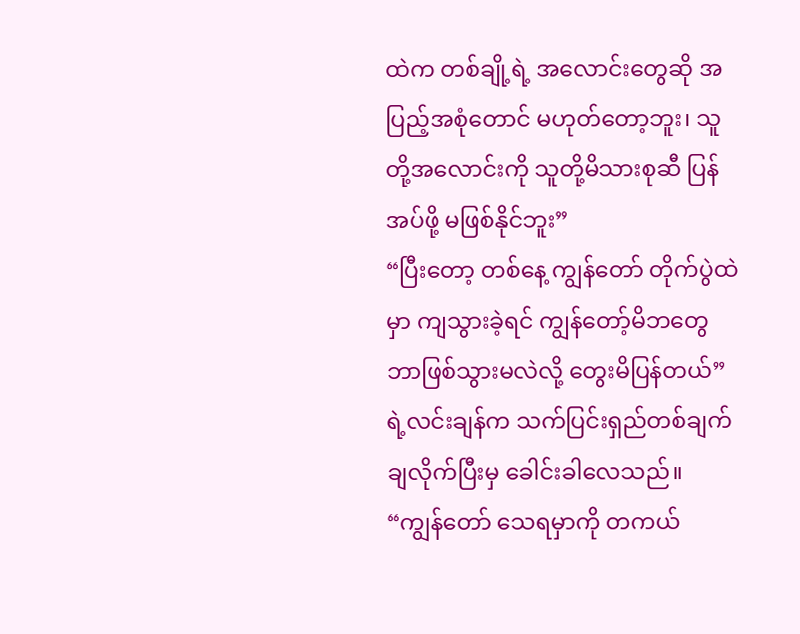ထဲက တစ်ချို့ရဲ့ အလောင်းတွေဆို အပြည့်အစုံတောင် မဟုတ်တော့ဘူး၊ သူတို့အလောင်းကို သူတို့မိသားစုဆီ ပြန်အပ်ဖို့ မဖြစ်နိုင်ဘူး”
“ပြီးတော့ တစ်နေ့ ကျွန်တော် တိုက်ပွဲထဲမှာ ကျသွားခဲ့ရင် ကျွန်တော့်မိဘတွေ ဘာဖြစ်သွားမလဲလို့ တွေးမိပြန်တယ်”
ရဲ့လင်းချန်က သက်ပြင်းရှည်တစ်ချက် ချလိုက်ပြီးမှ ခေါင်းခါလေသည်။
“ကျွန်တော် သေရမှာကို တကယ်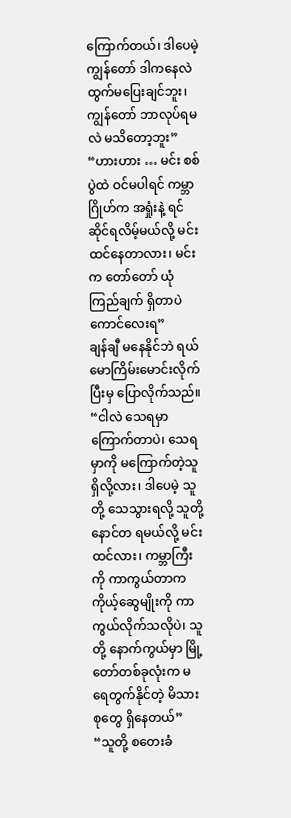ကြောက်တယ်၊ ဒါပေမဲ့ ကျွန်တော် ဒါကနေလဲ ထွက်မပြေးချင်ဘူး၊ ကျွန်တော် ဘာလုပ်ရမလဲ မသိတော့ဘူး”
“ဟားဟား … မင်း စစ်ပွဲထဲ ဝင်မပါရင် ကမ္ဘာဂြိုဟ်က အရှုံးနဲ့ ရင်ဆိုင်ရလိမ့်မယ်လို့ မင်း ထင်နေတာလား၊ မင်းက တော်တော် ယုံကြည်ချက် ရှိတာပဲ ကောင်လေးရ”
ချန်ချီ မနေနိုင်ဘဲ ရယ်မောကြိမ်းမောင်းလိုက်ပြီးမှ ပြောလိုက်သည်။
“ငါလဲ သေရမှာ ကြောက်တာပဲ၊ သေရမှာကို မကြောက်တဲ့သူ ရှိလို့လား၊ ဒါပေမဲ့ သူတို့ သေသွားရလို့ သူတို့ နောင်တ ရမယ်လို့ မင်း ထင်လား၊ ကမ္ဘာကြီးကို ကာကွယ်တာက ကိုယ့်ဆွေမျိုးကို ကာကွယ်လိုက်သလိုပဲ၊ သူတို့ နောက်ကွယ်မှာ မြို့တော်တစ်ခုလုံးက မရေတွက်နိုင်တဲ့ မိသားစုတွေ ရှိနေတယ်”
“သူတို့ စတေးခံ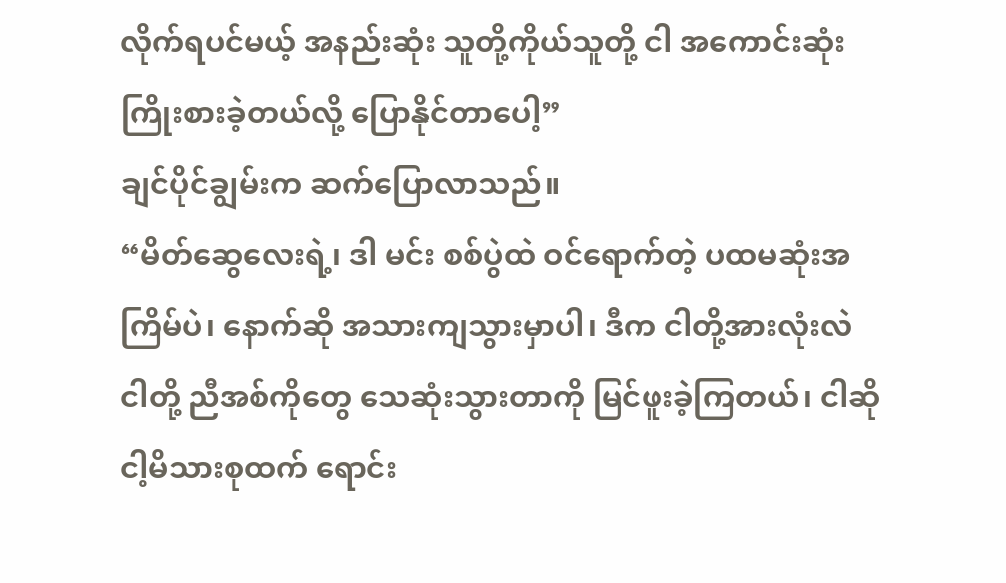လိုက်ရပင်မယ့် အနည်းဆုံး သူတို့ကိုယ်သူတို့ ငါ အကောင်းဆုံး ကြိုးစားခဲ့တယ်လို့ ပြောနိုင်တာပေါ့”
ချင်ပိုင်ချွမ်းက ဆက်ပြောလာသည်။
“မိတ်ဆွေလေးရဲ့၊ ဒါ မင်း စစ်ပွဲထဲ ဝင်ရောက်တဲ့ ပထမဆုံးအကြိမ်ပဲ၊ နောက်ဆို အသားကျသွားမှာပါ၊ ဒီက ငါတို့အားလုံးလဲ ငါတို့ ညီအစ်ကိုတွေ သေဆုံးသွားတာကို မြင်ဖူးခဲ့ကြတယ်၊ ငါဆို ငါ့မိသားစုထက် ရောင်း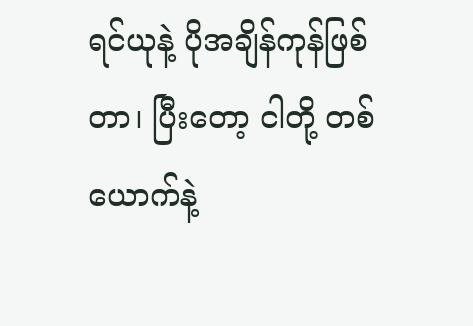ရင်ယုနဲ့ ပိုအချိန်ကုန်ဖြစ်တာ၊ ပြီးတော့ ငါတို့ တစ်ယောက်နဲ့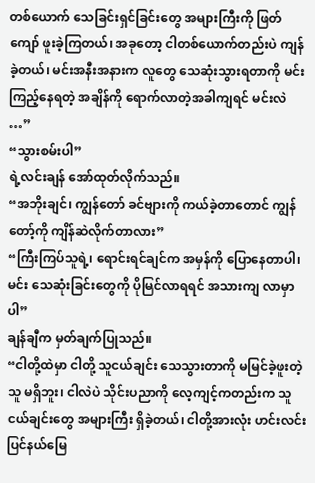တစ်ယောက် သေခြင်းရှင်ခြင်းတွေ အများကြီးကို ဖြတ်ကျော် ဖူးခဲ့ကြတယ်၊ အခုတော့ ငါတစ်ယောက်တည်းပဲ ကျန်ခဲ့တယ်၊ မင်းအနီးအနားက လူတွေ သေဆုံးသွားရတာကို မင်း ကြည့်နေရတဲ့ အချိန်ကို ရောက်လာတဲ့အခါကျရင် မင်းလဲ …”
“သွားစမ်းပါ”
ရဲ့လင်းချန် အော်ထုတ်လိုက်သည်။
“အဘိုးချင်၊ ကျွန်တော် ခင်ဗျားကို ကယ်ခဲ့တာတောင် ကျွန်တော့်ကို ကျိန်ဆဲလိုက်တာလား”
“ကြီးကြပ်သူရဲ့၊ ရောင်းရင်ချင်က အမှန်ကို ပြောနေတာပါ၊ မင်း သေဆုံးခြင်းတွေကို ပိုမြင်လာရရင် အသားကျ လာမှာပါ”
ချန်ချီက မှတ်ချက်ပြုသည်။
“ငါတို့ထဲမှာ ငါတို့ သူငယ်ချင်း သေသွားတာကို မမြင်ခဲ့ဖူးတဲ့သူ မရှိဘူး၊ ငါလဲပဲ သိုင်းပညာကို လေ့ကျင့်ကတည်းက သူငယ်ချင်းတွေ အများကြီး ရှိခဲ့တယ်၊ ငါတို့အားလုံး ဟင်းလင်းပြင်နယ်မြေ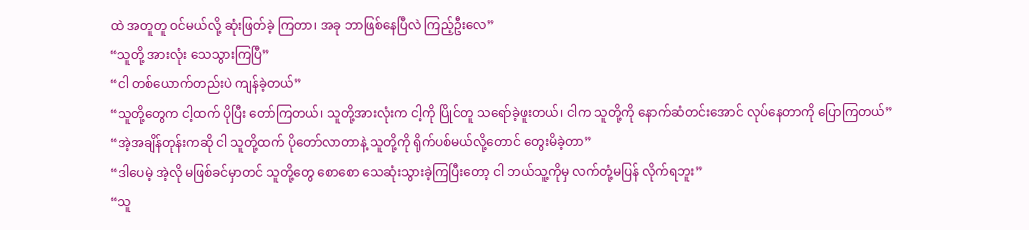ထဲ အတူတူ ဝင်မယ်လို့ ဆုံးဖြတ်ခဲ့ ကြတာ၊ အခု ဘာဖြစ်နေပြီလဲ ကြည့်ဦးလေ”
“သူတို့ အားလုံး သေသွားကြပြီ”
“ငါ တစ်ယောက်တည်းပဲ ကျန်ခဲ့တယ်”
“သူတို့တွေက ငါ့ထက် ပိုပြီး တော်ကြတယ်၊ သူတို့အားလုံးက ငါ့ကို ပြိုင်တူ သရော်ခဲ့ဖူးတယ်၊ ငါက သူတို့ကို နောက်ဆံတင်းအောင် လုပ်နေတာကို ပြောကြတယ်”
“အဲ့အချိန်တုန်းကဆို ငါ သူတို့ထက် ပိုတော်လာတာနဲ့ သူတို့ကို ရိုက်ပစ်မယ်လို့တောင် တွေးမိခဲ့တာ”
“ဒါပေမဲ့ အဲ့လို မဖြစ်ခင်မှာတင် သူတို့တွေ စောစော သေဆုံးသွားခဲ့ကြပြီးတော့ ငါ ဘယ်သူ့ကိုမှ လက်တုံ့မပြန် လိုက်ရဘူး”
“သူ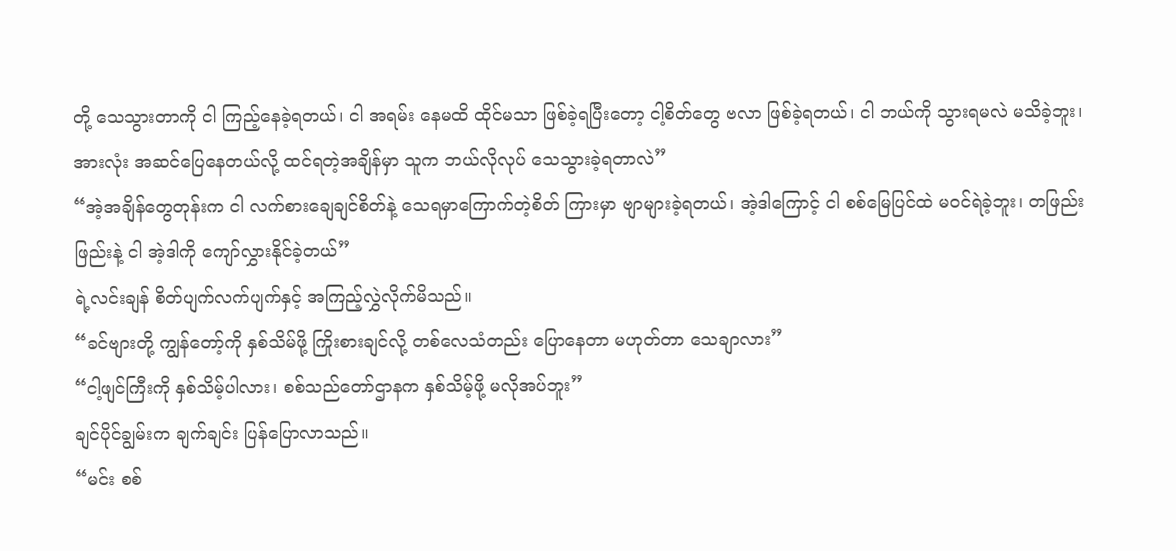တို့ သေသွားတာကို ငါ ကြည့်နေခဲ့ရတယ်၊ ငါ အရမ်း နေမထိ ထိုင်မသာ ဖြစ်ခဲ့ရပြီးတော့ ငါ့စိတ်တွေ ဗလာ ဖြစ်ခဲ့ရတယ်၊ ငါ ဘယ်ကို သွားရမလဲ မသိခဲ့ဘူး၊ အားလုံး အဆင်ပြေနေတယ်လို့ ထင်ရတဲ့အချိန်မှာ သူက ဘယ်လိုလုပ် သေသွားခဲ့ရတာလဲ”
“အဲ့အချိန်တွေတုန်းက ငါ လက်စားချေချင်စိတ်နဲ့ သေရမှာကြောက်တဲ့စိတ် ကြားမှာ ဗျာများခဲ့ရတယ်၊ အဲ့ဒါကြောင့် ငါ စစ်မြေပြင်ထဲ မဝင်ရဲခဲ့ဘူး၊ တဖြည်းဖြည်းနဲ့ ငါ အဲ့ဒါကို ကျော်လွှားနိုင်ခဲ့တယ်”
ရဲ့လင်းချန် စိတ်ပျက်လက်ပျက်နှင့် အကြည့်လွှဲလိုက်မိသည်။
“ခင်ဗျားတို့ ကျွန်တော့်ကို နှစ်သိမ်ဖို့ ကြိုးစားချင်လို့ တစ်လေသံတည်း ပြောနေတာ မဟုတ်တာ သေချာလား”
“ငါ့ဖျင်ကြီးကို နှစ်သိမ့်ပါလား၊ စစ်သည်တော်ဌာနက နှစ်သိမ့်ဖို့ မလိုအပ်ဘူး”
ချင်ပိုင်ချွမ်းက ချက်ချင်း ပြန်ပြောလာသည်။
“မင်း စစ်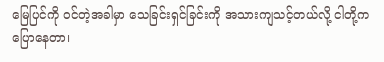မြေပြင်ကို ဝင်တဲ့အခါမှာ သေခြင်းရှင်ခြင်းကို အသားကျသင့်တယ်လို့ ငါတို့က ပြောနေတာ၊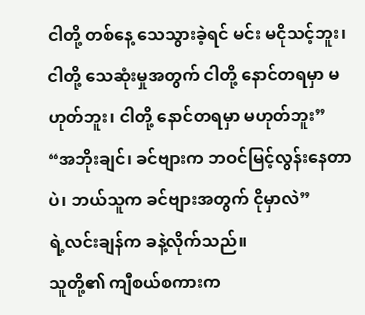ငါတို့ တစ်နေ့ သေသွားခဲ့ရင် မင်း မငိုသင့်ဘူး၊ ငါတို့ သေဆုံးမှုအတွက် ငါတို့ နောင်တရမှာ မဟုတ်ဘူး၊ ငါတို့ နောင်တရမှာ မဟုတ်ဘူး”
“အဘိုးချင်၊ ခင်ဗျားက ဘဝင်မြင့်လွန်းနေတာပဲ၊ ဘယ်သူက ခင်ဗျားအတွက် ငိုမှာလဲ”
ရဲ့လင်းချန်က ခနဲ့လိုက်သည်။
သူတို့၏ ကျီစယ်စကားက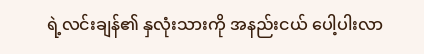ရဲ့လင်းချန်၏ နှလုံးသားကို အနည်းငယ် ပေါ့ပါးလာ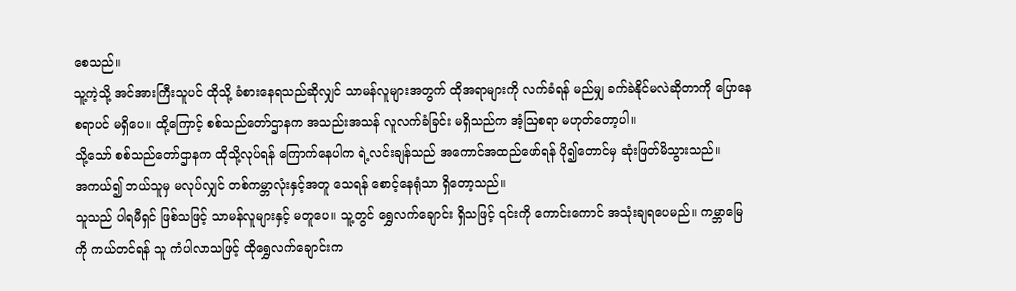စေသည်။
သူ့ကဲ့သို့ အင်အားကြီးသူပင် ထိုသို့ ခံစားနေရသည်ဆိုလျှင် သာမန်လူများအတွက် ထိုအရာများကို လက်ခံရန် မည်မျှ ခက်ခဲနိုင်မလဲဆိုတာကို ပြောနေစရာပင် မရှိပေ။ ထို့ကြောင့် စစ်သည်တော်ဌာနက အသည်းအသန် လူလက်ခံခြင်း မရှိသည်က အံ့ဩစရာ မဟုတ်တော့ပါ။
သို့သော် စစ်သည်တော်ဌာနက ထိုသို့လုပ်ရန် ကြောက်နေပါက ရဲ့လင်းချန်သည် အကောင်အထည်ဖော်ရန် ပို၍တောင်မှ ဆုံးဖြတ်မိသွားသည်။
အကယ်၍ ဘယ်သူမှ မလုပ်လျှင် တစ်ကမ္ဘာလုံးနှင့်အတူ သေရန် စောင့်နေရုံသာ ရှိတော့သည်။
သူသည် ပါရမီရှင် ဖြစ်သဖြင့် သာမန်လူများနှင့် မတူပေ။ သူ့တွင် ရွှေလက်ချောင်း ရှိသဖြင့် ၎င်းကို ကောင်းကောင် အသုံးချရပေမည်။ ကမ္ဘာမြေကို ကယ်တင်ရန် သူ ကံပါလာသဖြင့် ထိုရွှေလက်ချောင်းက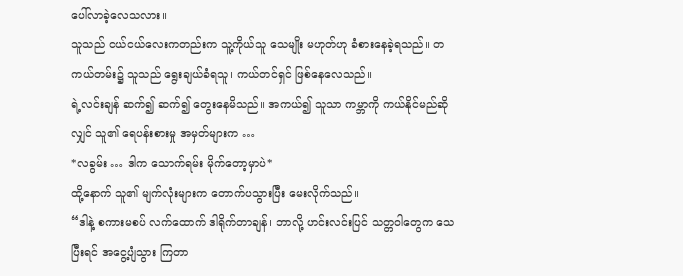ပေါ်လာခဲ့လေသလား။
သူသည် ငယ်ငယ်လေးကတည်းက သူ့ကိုယ်သူ သေမျိုး မဟုတ်ဟု ခံစားနေခဲ့ရသည်။ တကယ်တမ်း၌ သူသည် ရွေးချယ်ခံရသူ၊ ကယ်တင်ရှင် ဖြစ်နေလေသည်။
ရဲ့လင်းချန် ဆက်၍ ဆက်၍ တွေးနေမိသည်။ အကယ်၍ သူသာ ကမ္ဘာကို ကယ်နိုင်မည်ဆိုလျှင် သူ၏ ရေပန်းစားမှု အမှတ်များက …
*လခွမ်း … ဒါက သောက်ရမ်း မိုက်တော့မှာပဲ*
ထို့နောက် သူ၏ မျက်လုံးများက တောက်ပသွားပြီး မေးလိုက်သည်။
“ဒါနဲ့ စကားမစပ် လက်ထောက် ဒါရိုက်တာချန်၊ ဘာလို့ ဟင်းလင်းပြင် သတ္တဝါတွေက သေပြီးရင် အငွေ့ပျံသွား ကြတာ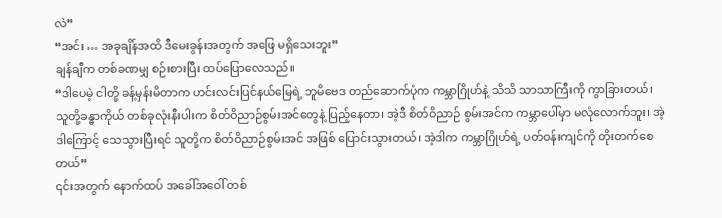လဲ”
“အင်း … အခုချိန်အထိ ဒီမေးခွန်းအတွက် အဖြေ မရှိသေးဘူး”
ချန်ချီက တစ်ခဏမျှ စဉ်းစားပြီး ထပ်ပြောလေသည်။
“ဒါပေမဲ့ ငါတို့ ခန့်မှန်းမိတာက ဟင်းလင်းပြင်နယ်မြေရဲ့ ဘူမိဗေဒ တည်ဆောက်ပုံက ကမ္ဘာဂြိုဟ်နဲ့ သိသိ သာသာကြီးကို ကွာခြားတယ်၊ သူတို့ခန္ဓာကိုယ် တစ်ခုလုံးနီးပါးက စိတ်ဝိညာဉ်စွမ်းအင်တွေနဲ့ ပြည့်နေတာ၊ အဲ့ဒီ စိတ်ဝိညာဉ် စွမ်းအင်က ကမ္ဘာပေါ်မှာ မလုံလောက်ဘူး၊ အဲ့ဒါကြောင့် သေသွားပြီးရင် သူတို့က စိတ်ဝိညာဉ်စွမ်းအင် အဖြစ် ပြောင်းသွားတယ်၊ အဲ့ဒါက ကမ္ဘာဂြိုဟ်ရဲ့ ပတ်ဝန်းကျင်ကို တိုးတက်စေတယ်”
၎င်းအတွက် နောက်ထပ် အခေါ်အဝေါ် တစ်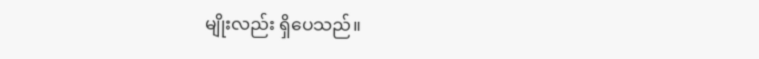မျိုးလည်း ရှိပေသည်။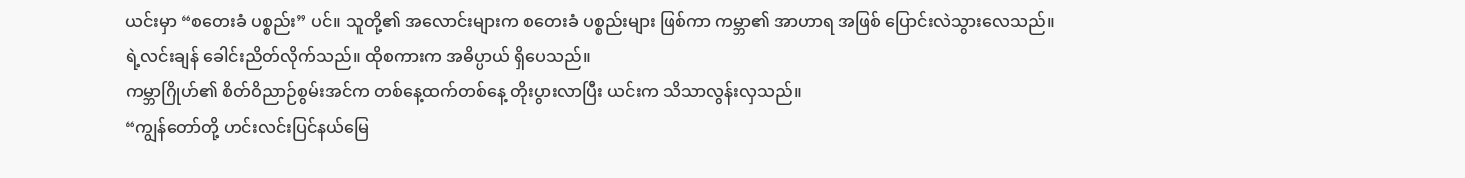ယင်းမှာ “စတေးခံ ပစ္စည်း” ပင်။ သူတို့၏ အလောင်းများက စတေးခံ ပစ္စည်းများ ဖြစ်ကာ ကမ္ဘာ၏ အာဟာရ အဖြစ် ပြောင်းလဲသွားလေသည်။
ရဲ့လင်းချန် ခေါင်းညိတ်လိုက်သည်။ ထိုစကားက အဓိပ္ပာယ် ရှိပေသည်။
ကမ္ဘာဂြိုဟ်၏ စိတ်ဝိညာဉ်စွမ်းအင်က တစ်နေ့ထက်တစ်နေ့ တိုးပွားလာပြီး ယင်းက သိသာလွန်းလှသည်။
“ကျွန်တော်တို့ ဟင်းလင်းပြင်နယ်မြေ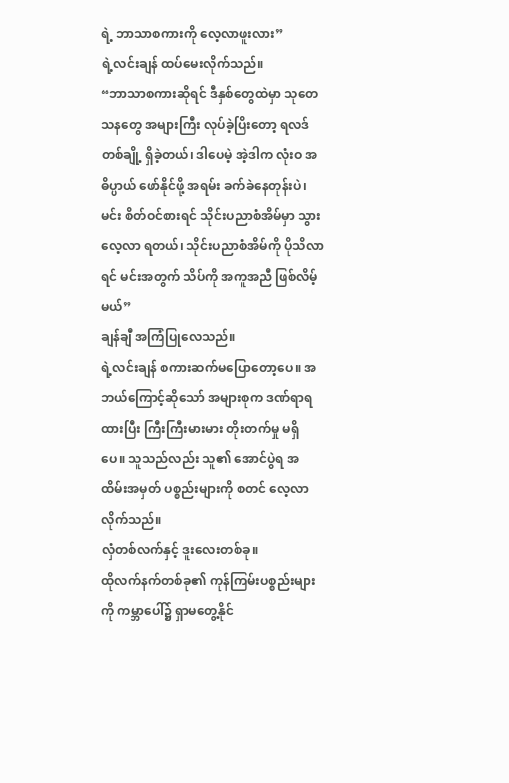ရဲ့ ဘာသာစကားကို လေ့လာဖူးလား”
ရဲ့လင်းချန် ထပ်မေးလိုက်သည်။
“ဘာသာစကားဆိုရင် ဒီနှစ်တွေထဲမှာ သုတေသနတွေ အများကြီး လုပ်ခဲ့ပြိးတော့ ရလဒ်တစ်ချို့ ရှိခဲ့တယ်၊ ဒါပေမဲ့ အဲ့ဒါက လုံးဝ အဓိပ္ပာယ် ဖော်နိုင်ဖို့ အရမ်း ခက်ခဲနေတုန်းပဲ၊ မင်း စိတ်ဝင်စားရင် သိုင်းပညာစံအိမ်မှာ သွားလေ့လာ ရတယ်၊ သိုင်းပညာစံအိမ်ကို ပိုသိလာရင် မင်းအတွက် သိပ်ကို အကူအညီ ဖြစ်လိမ့်မယ်”
ချန်ချီ အကြံပြုလေသည်။
ရဲ့လင်းချန် စကားဆက်မပြောတော့ပေ။ အဘယ်ကြောင့်ဆိုသော် အများစုက ဒဏ်ရာရထားပြီး ကြီးကြီးမားမား တိုးတက်မှု မရှိပေ။ သူသည်လည်း သူ၏ အောင်ပွဲရ အထိမ်းအမှတ် ပစ္စည်းများကို စတင် လေ့လာလိုက်သည်။
လှံတစ်လက်နှင့် ဒူးလေးတစ်ခု။
ထိုလက်နက်တစ်ခု၏ ကုန်ကြမ်းပစ္စည်းများကို ကမ္ဘာပေါ်၌ ရှာမတွေ့နိုင်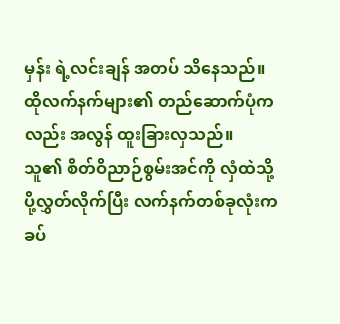မှန်း ရဲ့လင်းချန် အတပ် သိနေသည်။ ထိုလက်နက်များ၏ တည်ဆောက်ပုံကလည်း အလွန် ထူးခြားလှသည်။
သူ၏ စိတ်ဝိညာဉ်စွမ်းအင်ကို လှံထဲသို့ ပို့လွှတ်လိုက်ပြီး လက်နက်တစ်ခုလုံးက ခပ်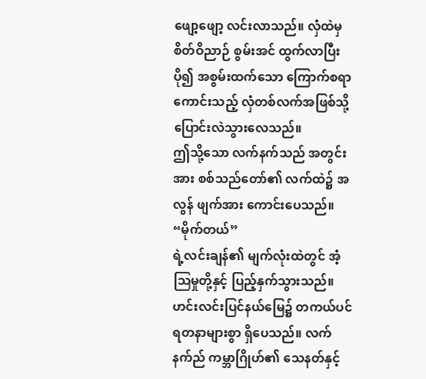ဖျော့ဖျော့ လင်းလာသည်။ လှံထဲမှ စိတ်ဝိညာဉ် စွမ်းအင် ထွက်လာပြီး ပို၍ အစွမ်းထက်သော ကြောက်စရာကောင်းသည့် လှံတစ်လက်အဖြစ်သို့ ပြောင်းလဲသွားလေသည်။
ဤသို့သော လက်နက်သည် အတွင်းအား စစ်သည်တော်၏ လက်ထဲ၌ အလွန် ဖျက်အား ကောင်းပေသည်။
“မိုက်တယ်”
ရဲ့လင်းချန်၏ မျက်လုံးထဲတွင် အံ့ဩမှုတို့နှင့် ပြည့်နှက်သွားသည်။ ဟင်းလင်းပြင်နယ်မြေ၌ တကယ်ပင် ရတနာများစွာ ရှိပေသည်။ လက်နက်ည် ကမ္ဘာဂြိုဟ်၏ သေနတ်နှင့်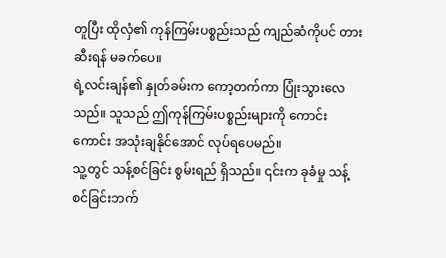တူပြီး ထိုလှံ၏ ကုန်ကြမ်းပစ္စည်းသည် ကျည်ဆံကိုပင် တားဆီးရန် မခက်ပေ။
ရဲ့လင်းချန်၏ နှုတ်ခမ်းက ကော့တက်ကာ ပြုံးသွားလေသည်။ သူသည် ဤကုန်ကြမ်းပစ္စည်းများကို ကောင်းကောင်း အသုံးချနိုင်အောင် လုပ်ရပေမည်။
သူ့တွင် သန့်စင်ခြင်း စွမ်းရည် ရှိသည်။ ၎င်းက ခုခံမှု သန့်စင်ခြင်းဘက်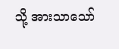သို့ အားသာသော်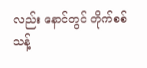လည်း နောင်တွင် တိုက်စစ် သန့်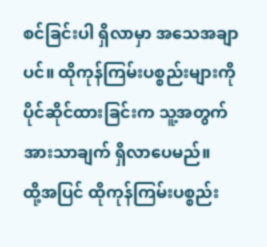စင်ခြင်းပါ ရှိလာမှာ အသေအချာပင်။ ထိုကုန်ကြမ်းပစ္စည်းများကို ပိုင်ဆိုင်ထားခြင်းက သူ့အတွက် အားသာချက် ရှိလာပေမည်။
ထို့အပြင် ထိုကုန်ကြမ်းပစ္စည်း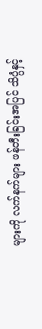များကို လက်နက်များ ဖန်တီးခြင်းအပြင် သိပ္ပံနှင့်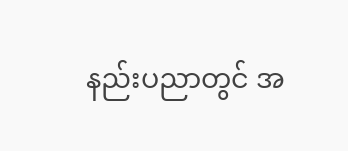နည်းပညာတွင် အ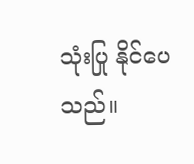သုံးပြု နိုင်ပေသည်။